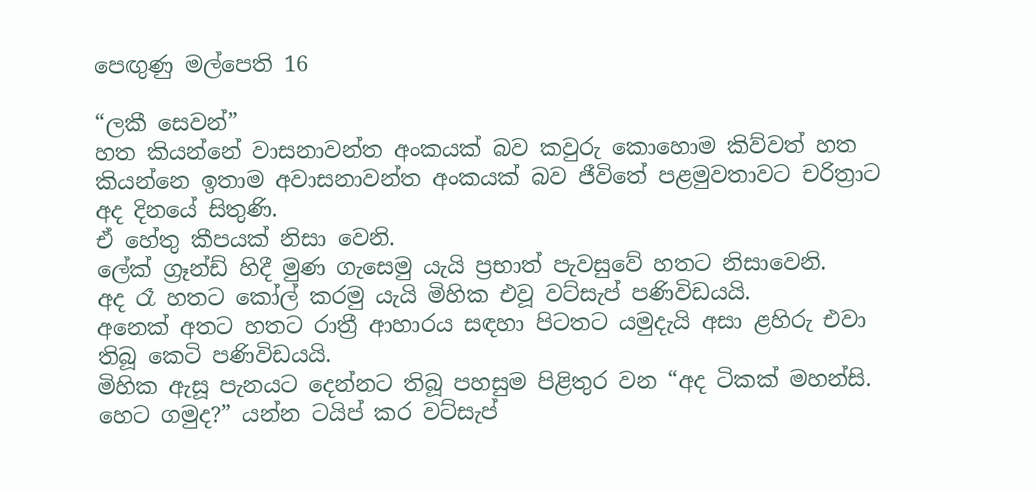පෙඟුණු මල්පෙති 16

“ලකී සෙවන්”
හත කියන්නේ වාසනාවන්ත අංකයක් බව කවුරු කොහොම කිව්වත් හත
කියන්නෙ ඉතාම අවාසනාවන්ත අංකයක් බව ජීවිතේ පළමුවතාවට චරිත්‍රාට
අද දිනයේ සිතුණි.
ඒ හේතු කීපයක් නිසා වෙනි.
ලේක් ග්‍රෑන්ඩ් හිදී මුණ ගැසෙමු යැයි ප්‍රභාත් පැවසුවේ හතට නිසාවෙනි.
අද රෑ හතට කෝල් කරමු යැයි මිහික එවූ වට්සැප් පණිවිඩයයි.
අනෙක් අතට හතට රාත්‍රී ආහාරය සඳහා පිටතට යමුදැයි අසා ළහිරු එවා
තිබූ කෙටි පණිවිඩයයි.
මිහික ඇසූ පැනයට දෙන්නට තිබූ පහසුම පිළිතුර වන “අද ටිකක් මහන්සි.
හෙට ගමුද?” යන්න ටයිප් කර වට්සැප්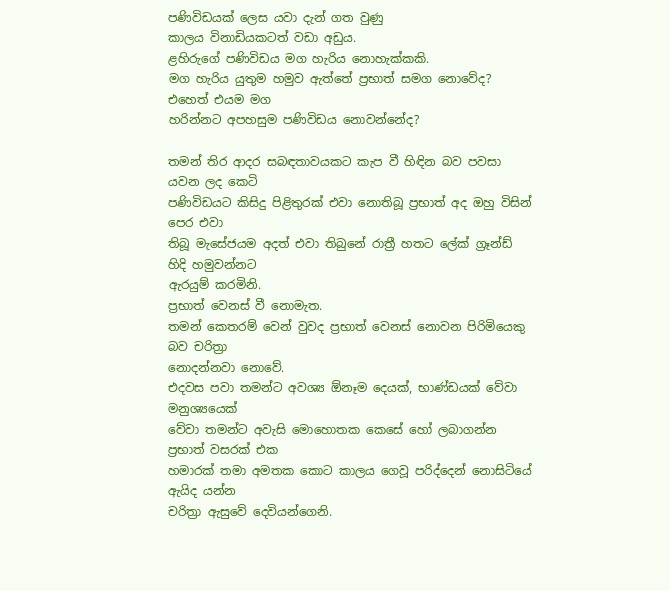පණිවිඩයක් ලෙස යවා දැන් ගත වුණු
කාලය විනාඩියකටත් වඩා අඩුය.
ළහිරුගේ පණිවිඩය මග හැරිය නොහැක්කකි.
මග හැරිය යුතුම හමුව ඇත්තේ ප්‍රභාත් සමග නොවේද? එහෙත් එයම මග
හරින්නට අපහසුම පණිවිඩය නොවන්නේද?

තමන් තිර ආදර සබඳතාවයකට කැප වී හිඳින බව පවසා යවන ලද කෙටි
පණිවිඩයට කිසිදු පිළිතුරක් එවා නොතිබූ ප්‍රභාත් අද ඔහු විසින් පෙර එවා
තිබූ මැසේජයම අදත් එවා තිබුනේ රාත්‍රී හතට ලේක් ග්‍රෑන්ඩ් හිදි හමුවන්නට
ඇරයුම් කරමිනි.
ප්‍රභාත් වෙනස් වී නොමැත.
තමන් කෙතරම් වෙන් වුවද ප්‍රභාත් වෙනස් නොවන පිරිමියෙකු බව චරිත්‍රා
නොදන්නවා නොවේ.
එදවස පවා තමන්ට අවශ්‍ය ඕනෑම දෙයක්, භාණ්ඩයක් වේවා මනුශ්‍යයෙක්
වේවා තමන්ට අවැසි මොහොතක කෙසේ හෝ ලබාගන්න ප්‍රභාත් වසරක් එක
හමාරක් තමා අමතක කොට කාලය ගෙවූ පරිද්දෙන් නොසිටියේ ඇයිද යන්න
චරිත්‍රා ඇසුවේ දෙවියන්ගෙනි.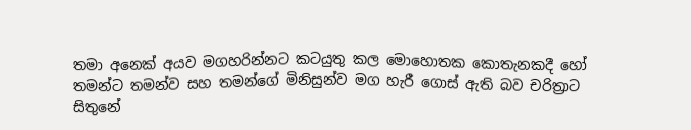තමා අනෙක් අයව මගහරින්නට කටයුතු කල මොහොතක කොතැනකදී හෝ
තමන්ට තමන්ව සහ තමන්ගේ මිනිසුන්ව මග හැරී ගොස් ඇති බව චරිත්‍රාට
සිතුනේ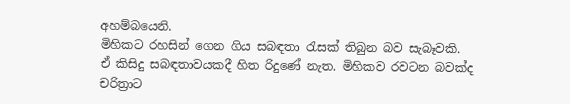අහම්බයෙනි.
මිහිකට රහසින් ගෙන ගිය සබඳතා රැසක් තිබුන බව සැබෑවකි.
ඒ කිසිදු සබඳතාවයකදී හිත රිදුණේ නැත. මිහිකව රවටන බවක්ද චරිත්‍රාට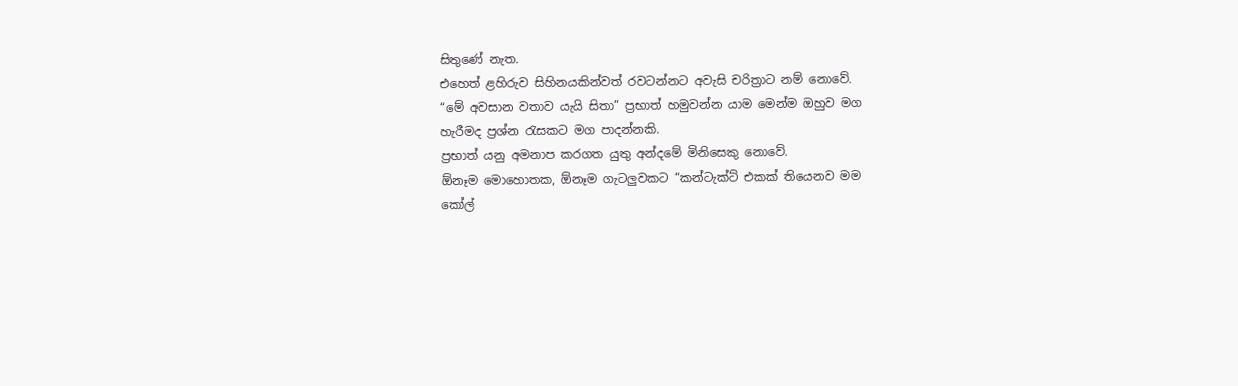සිතුණේ නැත.
එහෙත් ළහිරුව සිහිනයකින්වත් රවටන්නට අවැසි චරිත්‍රාට නම් නොවේ.
“මේ අවසාන වතාව යැයි සිතා” ප්‍රභාත් හමුවන්න යාම මෙන්ම ඔහුව මග
හැරීමද ප්‍රශ්න රැසකට මග පාදන්නකි.
ප්‍රභාත් යනු අමනාප කරගත යුතු අන්දමේ මිනිසෙකු නොවේ.
ඕනෑම මොහොතක, ඕනෑම ගැටලුවකට “කන්ටැක්ට් එකක් තියෙනව මම
කෝල්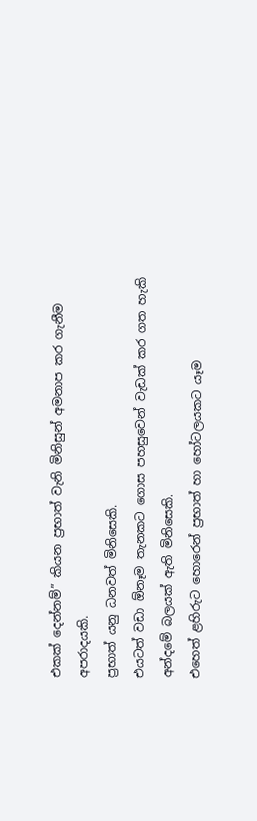එකක් දෙන්නම්” කියන ප්‍රභාත් වැනි මිනිසුන් අමනාප කර ගැනීම
අපරාදයකි.
ප්‍රභාත් යනු ධනවත් මිනිසෙකි.
එයටත් වඩා ඕනෑම තැනකට ගොස පහසුවෙන් වැඩක් කර ගත හැකි
අන්දමේ බලයක් ඇති මිනිසෙකි.
එහෙත් ළහිරුට හොරෙන් ප්‍රභාත් හා හෝටලයකට යෑම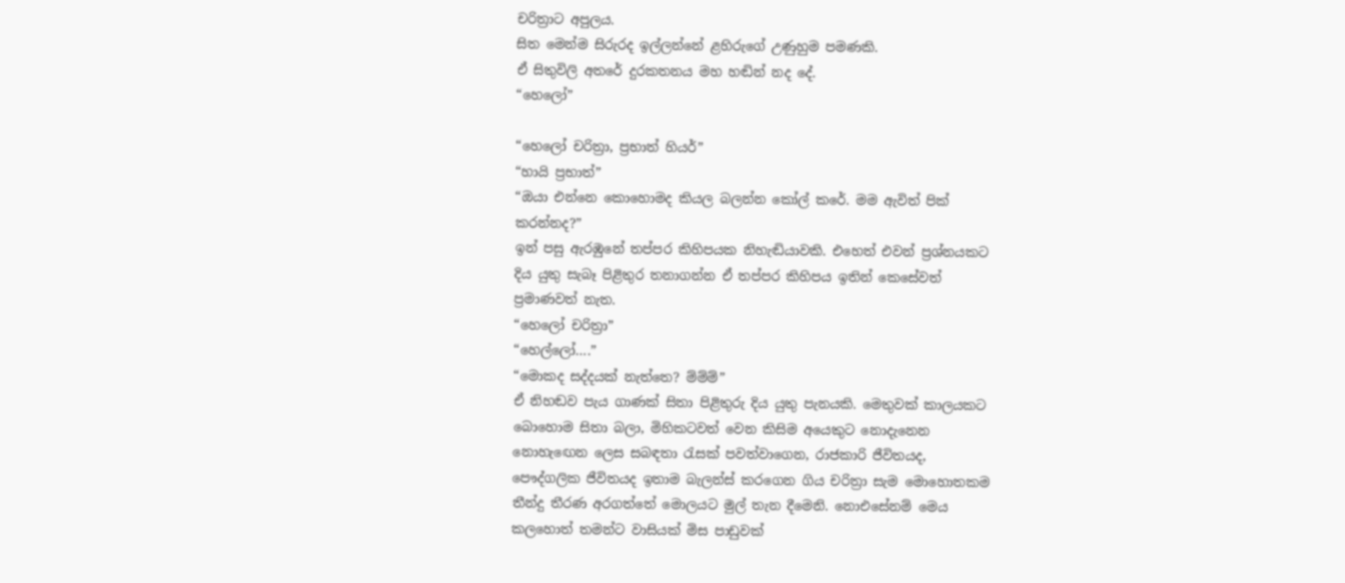චරිත්‍රාට අපුලය.
සිත මෙන්ම සිරුරද ඉල්ලන්නේ ළහිරුගේ උණුහුම පමණකි.
ඒ සිතුවිලි අතරේ දුරකතනය මහ හඬින් නද දේ.
“හෙලෝ”

“හෙලෝ චරිත්‍රා, ප්‍රභාත් හියර්”
“හායි ප්‍රභාත්”
“ඔයා එන්නෙ කොහොමද කියල බලන්න කෝල් කරේ. මම ඇවිත් පික්
කරන්නද?”
ඉන් පසු ඇරඹුනේ තප්පර කිහිපයක නිහැඬියාවකි. එහෙත් එවන් ප්‍රශ්නයකට
දිය යුතු සැබෑ පිළිතුර තනාගන්න ඒ තප්පර කිහිපය ඉතින් කෙසේවත්
ප්‍රමාණවත් නැත.
“හෙලෝ චරිත්‍රා”
“හෙල්ලෝ….”
“මොකද සද්දයක් නැත්තෙ? ම්ම්ම්”
ඒ නිහඬව පැය ගාණක් සිතා පිළිතුරු දිය යුතු පැනයකි. මෙතුවක් කාලයකට
බොහොම සිතා බලා, මිහිකටවත් වෙන කිසිම අයෙකුට නොදැනෙන
නොහැඟෙන ලෙස සබඳතා රැසක් පවත්වාගෙන, රාජකාරි ජීවිතයද,
පෞද්ගලික ජීවිතයද ඉතාම බැලන්ස් කරගෙන ගිය චරිත්‍රා සැම මොහොතකම
තීන්දු තීරණ අරගත්තේ මොලයට මුල් තැන දීමෙනි. නොඑසේනම් මෙය
කලහොත් තමන්ට වාසියක් මිස පාඩුවක්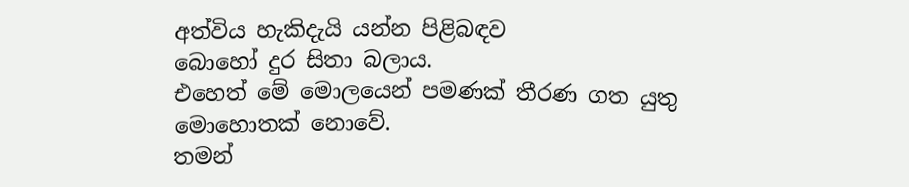අත්විය හැකිදැයි යන්න පිළිබඳව
බොහෝ දුර සිතා බලාය.
එහෙත් මේ මොලයෙන් පමණක් තීරණ ගත යුතු මොහොතක් නොවේ.
තමන්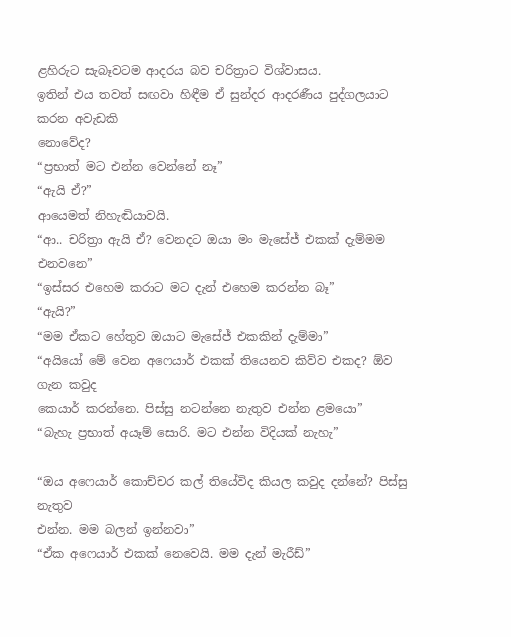ළහිරුට සැබෑවටම ආදරය බව චරිත්‍රාට විශ්වාසය.
ඉතින් එය තවත් සඟවා හිඳීම ඒ සුන්දර ආදරණීය පුද්ගලයාට කරන අවැඩකි
නොවේද?
“ප්‍රභාත් මට එන්න වෙන්නේ නෑ”
“ඇයි ඒ?”
ආයෙමත් නිහැඬියාවයි.
“ආ.. චරිත්‍රා ඇයි ඒ? වෙනදට ඔයා මං මැසේජ් එකක් දැම්මම එනවනෙ”
“ඉස්සර එහෙම කරාට මට දැන් එහෙම කරන්න බෑ”
“ඇයි?”
“මම ඒකට හේතුව ඔයාට මැසේජ් එකකින් දැම්මා”
“අයියෝ මේ වෙන අෆෙයාර් එකක් තියෙනව කිව්ව එකද? ඕව ගැන කවුද
කෙයාර් කරන්නෙ. පිස්සු නටන්නෙ නැතුව එන්න ළමයො”
“බැහැ ප්‍රභාත් අයෑම් සොරි. මට එන්න විදියක් නැහැ”

“ඔය අෆෙයාර් කොච්චර කල් තියේවිද කියල කවුද දන්නේ? පිස්සු නැතුව
එන්න. මම බලන් ඉන්නවා”
“ඒක අෆෙයාර් එකක් නෙවෙයි. මම දැන් මැරීඩ්”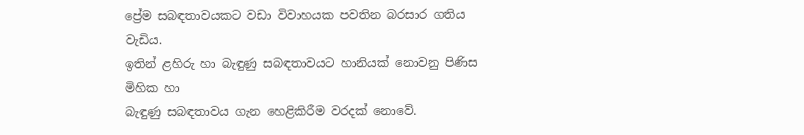ප්‍රේම සබඳතාවයකට වඩා විවාහයක පවතින බරසාර ගතිය වැඩිය.
ඉතින් ළහිරු හා බැඳුණු සබඳතාවයට හානියක් නොවනු පිණිස මිහික හා
බැඳුණු සබඳතාවය ගැන හෙළිකිරීම වරදක් නොවේ.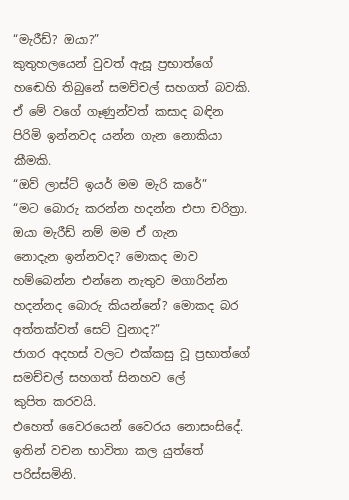“මැරීඩ්? ඔයා?”
කුතුහලයෙන් වුවත් ඇසූ ප්‍රභාත්ගේ හඬෙහි තිබුනේ සමච්චල් සහගත් බවකි.
ඒ මේ වගේ ගෑණුන්වත් කසාද බඳින පිරිමි ඉන්නවද යන්න ගැන නොකියා
කීමකි.
“ඔව් ලාස්ට් ඉයර් මම මැරි කරේ”
“මට බොරු කරන්න හදන්න එපා චරිත්‍රා. ඔයා මැරීඩ් නම් මම ඒ ගැන
නොදැන ඉන්නවද? මොකද මාව හම්බෙන්න එන්නෙ නැතුව මගාරින්න
හදන්නද බොරු කියන්නේ? මොකද බර අත්තක්වත් සෙට් වුනාද?”
ජාගර අදහස් වලට එක්කසු වූ ප්‍රභාත්ගේ සමච්චල් සහගත් සිනහව ලේ
කුපිත කරවයි.
එහෙත් වෛරයෙන් වෛරය නොසංසිදේ.
ඉතින් වචන භාවිතා කල යුත්තේ පරිස්සමිනි.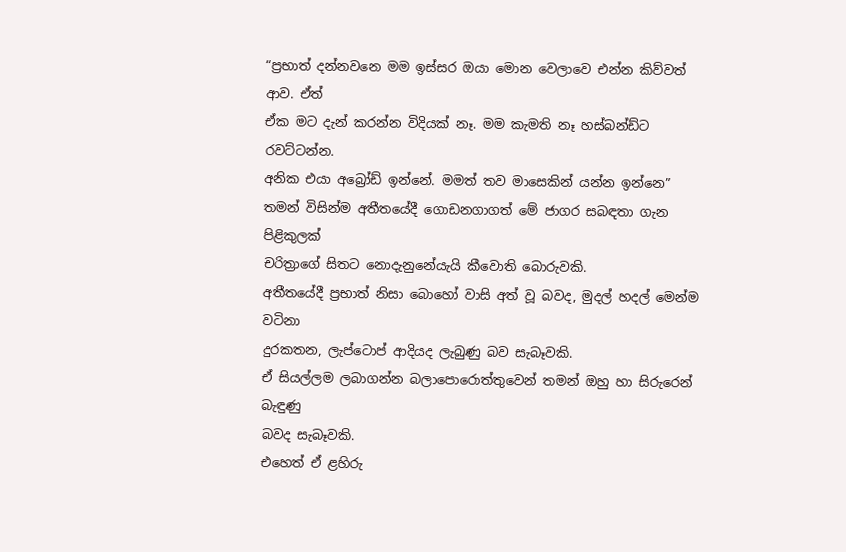“ප්‍රභාත් දන්නවනෙ මම ඉස්සර ඔයා මොන වෙලාවෙ එන්න කිව්වත් ආව. ඒත්
ඒක මට දැන් කරන්න විදියක් නෑ. මම කැමති නෑ හස්බන්ඩ්ට රවට්ටන්න.
අනික එයා අබ්‍රෝඩ් ඉන්නේ. මමත් තව මාසෙකින් යන්න ඉන්නෙ”
තමන් විසින්ම අතීතයේදී ගොඩනගාගත් මේ ජාගර සබඳතා ගැන පිළිකුලක්
චරිත්‍රාගේ සිතට නොදැනුනේයැයි කීවොති බොරුවකි.
අතීතයේදී ප්‍රභාත් නිසා බොහෝ වාසි අත් වූ බවද, මුදල් හදල් මෙන්ම වටිනා
දුරකතන, ලැප්ටොප් ආදියද ලැබුණු බව සැබෑවකි.
ඒ සියල්ලම ලබාගන්න බලාපොරොත්තුවෙන් තමන් ඔහු හා සිරුරෙන් බැඳුණු
බවද සැබෑවකි.
එහෙත් ඒ ළහිරු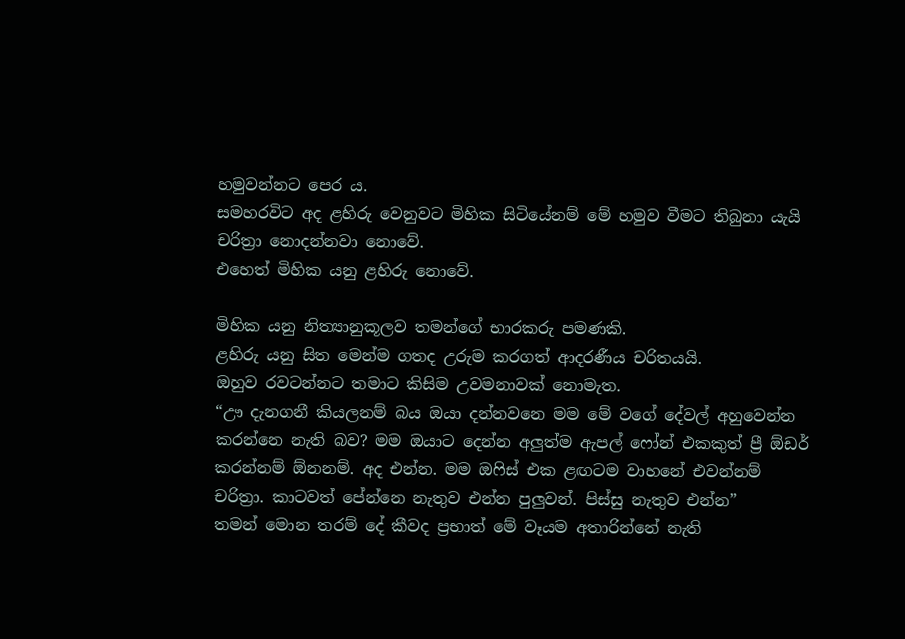හමුවන්නට පෙර ය.
සමහරවිට අද ළහිරු වෙනුවට මිහික සිටියේනම් මේ හමුව වීමට තිබුනා යැයි
චරිත්‍රා නොදන්නවා නොවේ.
එහෙත් මිහික යනු ළහිරු නොවේ.

මිහික යනු නිත්‍යානුකූලව තමන්ගේ භාරකරු පමණකි.
ළහිරු යනු සිත මෙන්ම ගතද උරුම කරගත් ආදරණීය චරිතයයි.
ඔහුව රවටන්නට තමාට කිසිම උවමනාවක් නොමැත.
“ඌ දැනගනී කියලනම් බය ඔයා දන්නවනෙ මම මේ වගේ දේවල් අහුවෙන්න
කරන්නෙ නැති බව? මම ඔයාට දෙන්න අලුත්ම ඇපල් ෆෝන් එකකුත් ප්‍රී ඕඩර්
කරන්නම් ඕනනම්. අද එන්න. මම ඔෆිස් එක ළඟටම වාහනේ එවන්නම්
චරිත්‍රා. කාටවත් පේන්නෙ නැතුව එන්න පුලුවන්. පිස්සු නැතුව එන්න”
තමන් මොන තරම් දේ කීවද ප්‍රභාත් මේ වෑයම අතාරින්නේ නැති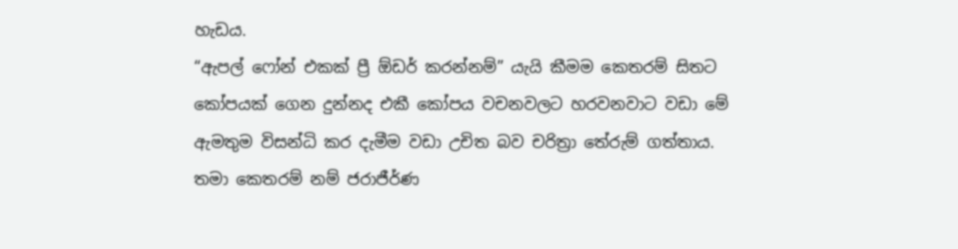හැඩය.
“ඇපල් ෆෝන් එකක් ප්‍රී ඕඩර් කරන්නම්” යැයි කීමම කෙතරම් සිතට
කෝපයක් ගෙන දුන්නද එකී කෝපය වචනවලට හරවනවාට වඩා මේ
ඇමතුම විසන්ධි කර දැමීම වඩා උචිත බව චරිත්‍රා තේරුම් ගත්තාය.
තමා කෙතරම් නම් ජරාජීර්ණ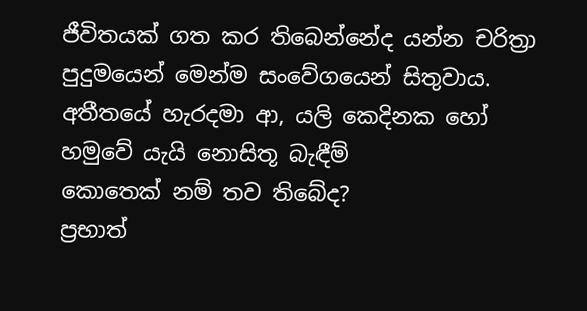ජීවිතයක් ගත කර තිබෙන්නේද යන්න චරිත්‍රා
පුදුමයෙන් මෙන්ම සංවේගයෙන් සිතුවාය.
අතීතයේ හැරදමා ආ, යලි කෙදිනක හෝ හමුවේ යැයි නොසිතූ බැඳීම්
කොතෙක් නම් තව තිබේද?
ප්‍රභාත්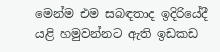මෙන්ම එම සබඳතාද ඉදිරියේදී යළි හමුවන්නට ඇති ඉඩකඩ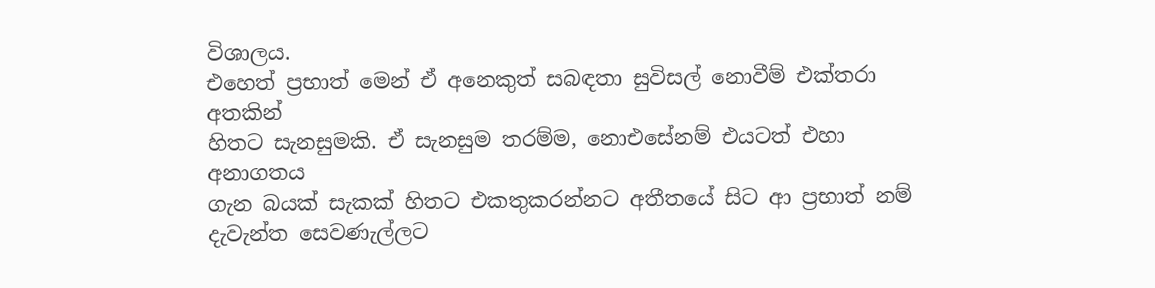විශාලය.
එහෙත් ප්‍රභාත් මෙන් ඒ අනෙකුත් සබඳතා සුවිසල් නොවීම් එක්තරා අතකින්
හිතට සැනසුමකි. ඒ සැනසුම තරම්ම, නොඑසේනම් එයටත් එහා අනාගතය
ගැන බයක් සැකක් හිතට එකතුකරන්නට අතීතයේ සිට ආ ප්‍රභාත් නම්
දැවැන්ත සෙවණැල්ලට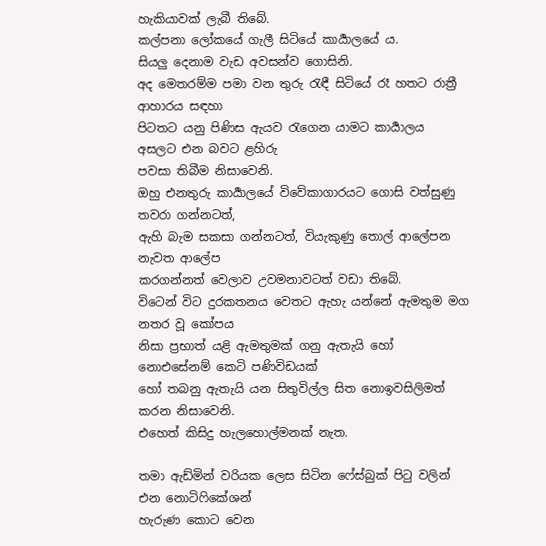හැකියාවක් ලැබී තිබේ.
කල්පනා ලෝකයේ ගැලී සිටියේ කාර්‍යාලයේ ය.
සියලු දෙනාම වැඩ අවසන්ව ගොසිනි.
අද මෙතරම්ම පමා වන තුරු රැඳී සිටියේ රෑ හතට රාත්‍රී ආහාරය සඳහා
පිටතට යනු පිණිස ඇයව රැගෙන යාමට කාර්‍යාලය අසලට එන බවට ළහිරු
පවසා තිබීම නිසාවෙනි.
ඔහු එනතුරු කාර්‍යාලයේ විවේකාගාරයට ගොසි වත්සුණු තවරා ගන්නටත්,
ඇහි බැම සකසා ගන්නටත්, වියැකුණු තොල් ආලේපන නැවත ආලේප
කරගන්නත් වෙලාව උවමනාවටත් වඩා තිබේ.
විටෙන් විට දුරකතනය වෙතට ඇහැ යන්නේ ඇමතුම මග නතර වූ කෝපය
නිසා ප්‍රභාත් යළි ඇමතුමක් ගනු ඇතැයි හෝ නොඑසේනම් කෙටි පණිවිඩයක්
හෝ තබනු ඇතැයි යන සිතුවිල්ල සිත නොඉවසිලිමත් කරන නිසාවෙනි.
එහෙත් කිසිදු හැලහොල්මනක් නැත.

තමා ඇඩ්මින් වරියක ලෙස සිටින ෆේස්බුක් පිටු වලින් එන නොටිෆිකේශන්
හැරුණ කොට වෙන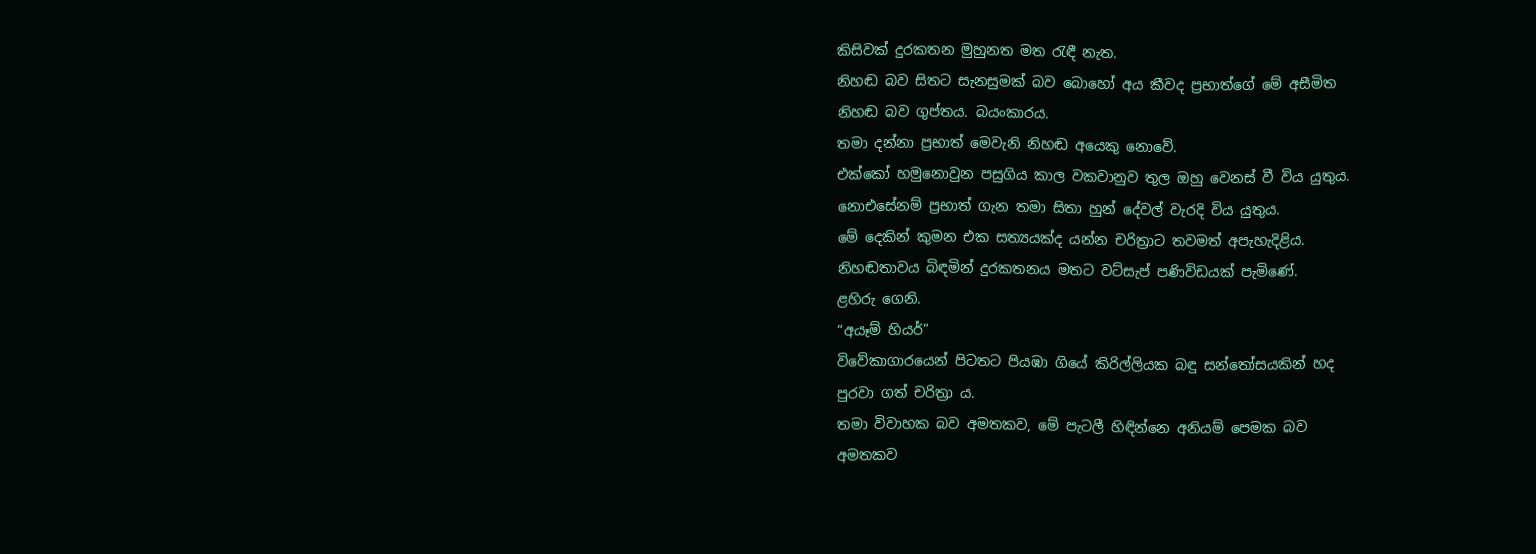කිසිවක් දුරකතන මුහුනත මත රැඳී නැත.
නිහඬ බව සිතට සැනසුමක් බව බොහෝ අය කීවද ප්‍රභාත්ගේ මේ අසීමිත
නිහඬ බව ගුප්තය. බයංකාරය.
තමා දන්නා ප්‍රභාත් මෙවැනි නිහඬ අයෙකු නොවේ.
එක්කෝ හමුනොවුන පසුගිය කාල වකවානුව තුල ඔහු වෙනස් වී විය යුතුය.
නොඑසේනම් ප්‍රභාත් ගැන තමා සිතා හුන් දේවල් වැරදි විය යුතුය.
මේ දෙකින් කුමන එක සත්‍යයක්ද යන්න චරිත්‍රාට තවමත් අපැහැදිළිය.
නිහඬතාවය බිඳමින් දුරකතනය මතට වට්සැප් පණිවිඩයක් පැමිණේ.
ළහිරු ගෙනි.
“අයෑම් හියර්”
විවේකාගාරයෙන් පිටතට පියඹා ගියේ කිරිල්ලියක බඳු සන්තෝසයකින් හද
පුරවා ගත් චරිත්‍රා ය.
තමා විවාහක බව අමතකව, මේ පැටලී හිඳින්නෙ අනියම් පෙමක බව
අමතකව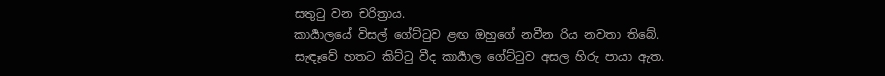සතුටු වන චරිත්‍රාය.
කාර්‍යාලයේ විසල් ගේට්ටුව ළඟ ඔහුගේ නවීන රිය නවතා තිබේ.
සැඳෑවේ හතට කිට්ටු වීද කාර්‍යාල ගේට්ටුව අසල හිරු පායා ඇත.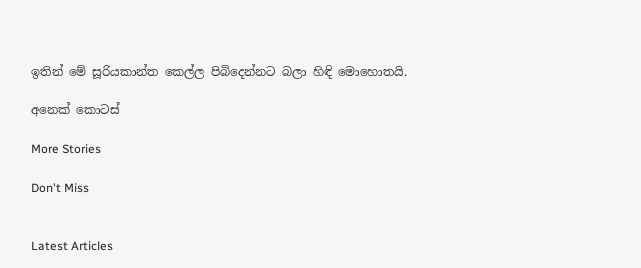ඉතින් මේ සූරියකාන්ත කෙල්ල පිබිදෙන්නට බලා හිඳි මොහොතයි.

අනෙක් කොටස්

More Stories

Don't Miss


Latest Articles